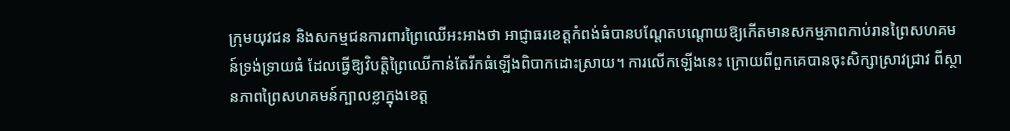ក្រុមយុវជន និងសកម្មជនការពារព្រៃឈើអះអាងថា អាជ្ញាធរខេត្តកំពង់ធំបានបណ្តែតបណ្តោយឱ្យកើតមានសកម្មភាពកាប់រានព្រៃសហគមន៍ទ្រង់ទ្រាយធំ ដែលធ្វើឱ្យវិបត្តិព្រៃឈើកាន់តែរីកធំឡើងពិបាកដោះស្រាយ។ ការលើកឡើងនេះ ក្រោយពីពួកគេបានចុះសិក្សាស្រាវជ្រាវ ពីស្ថានភាពព្រៃសហគមន៍ក្បាលខ្លាក្នុងខេត្ត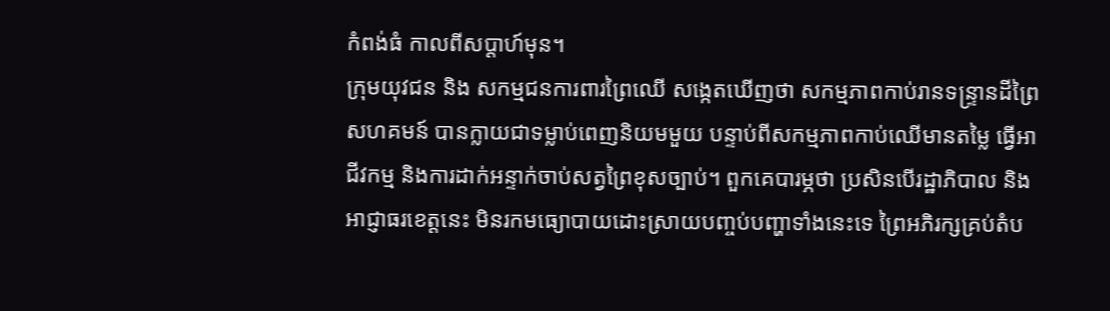កំពង់ធំ កាលពីសប្ដាហ៍មុន។
ក្រុមយុវជន និង សកម្មជនការពារព្រៃឈើ សង្កេតឃើញថា សកម្មភាពកាប់រានទន្ទ្រានដីព្រៃសហគមន៍ បានក្លាយជាទម្លាប់ពេញនិយមមួយ បន្ទាប់ពីសកម្មភាពកាប់ឈើមានតម្លៃ ធ្វើអាជីវកម្ម និងការដាក់អន្ទាក់ចាប់សត្វព្រៃខុសច្បាប់។ ពួកគេបារម្ភថា ប្រសិនបើរដ្ឋាភិបាល និងអាជ្ញាធរខេត្តនេះ មិនរកមធ្យោបាយដោះស្រាយបញ្ចប់បញ្ហាទាំងនេះទេ ព្រៃអភិរក្សគ្រប់តំប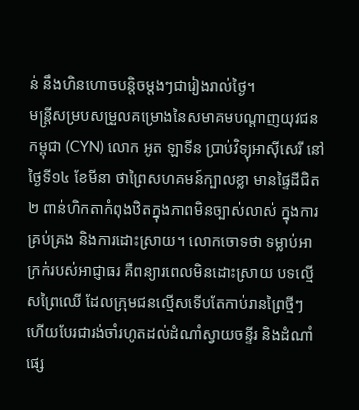ន់ នឹងហិនហោចបន្តិចម្តងៗជារៀងរាល់ថ្ងៃ។
មន្ត្រីសម្របសម្រួលគម្រោងនៃសមាគមបណ្ដាញយុវជនកម្ពុជា (CYN) លោក អូត ឡាទីន ប្រាប់វិទ្យុអាស៊ីសេរី នៅថ្ងៃទី១៤ ខែមីនា ថាព្រៃសហគមន៍ក្បាលខ្លា មានផ្ទៃដីជិត ២ ពាន់ហិកតាកំពុងឋិតក្នុងភាពមិនច្បាស់លាស់ ក្នុងការគ្រប់គ្រង និងការដោះស្រាយ។ លោកចោទថា ទម្លាប់អាក្រក់របស់អាជ្ញាធរ គឺពន្យារពេលមិនដោះស្រាយ បទល្មើសព្រៃឈើ ដែលក្រុមជនល្មើសទើបតែកាប់រានព្រៃថ្មីៗ ហើយបែរជារង់ចាំរហូតដល់ដំណាំស្វាយចន្ទីរ និងដំណាំផ្សេ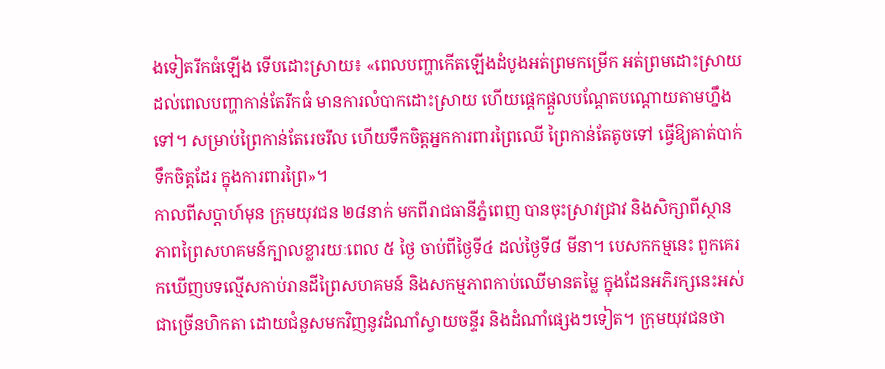ងទៀតរីកធំឡើង ទើបដោះស្រាយ៖ «ពេលបញ្ហាកើតឡើងដំបូងអត់ព្រមកម្រើក អត់ព្រមដោះស្រាយ ដល់ពេលបញ្ហាកាន់តែរីកធំ មានការលំបាកដោះស្រាយ ហើយផ្ដេកផ្ដួលបណ្ដែតបណ្ដោយតាមហ្នឹងទៅ។ សម្រាប់ព្រៃកាន់តែរេចរឹល ហើយទឹកចិត្តអ្នកការពារព្រៃឈើ ព្រៃកាន់តែតូចទៅ ធ្វើឱ្យគាត់បាក់ទឹកចិត្តដែរ ក្នុងការពារព្រៃ»។
កាលពីសប្តាហ៍មុន ក្រុមយុវជន ២៨នាក់ មកពីរាជធានីភ្នំពេញ បានចុះស្រាវជ្រាវ និងសិក្សាពីស្ថានភាពព្រៃសហគមន៍ក្បាលខ្លារយៈពេល ៥ ថ្ងៃ ចាប់ពីថ្ងៃទី៤ ដល់ថ្ងៃទី៨ មីនា។ បេសកកម្មនេះ ពួកគេរកឃើញបទល្មើសកាប់រានដីព្រៃសហគមន៍ និងសកម្មភាពកាប់ឈើមានតម្លៃ ក្នុងដែនអភិរក្សនេះអស់ជាច្រើនហិកតា ដោយជំនួសមកវិញនូវដំណាំស្វាយចន្ទីរ និងដំណាំផ្សេងៗទៀត។ ក្រុមយុវជនថា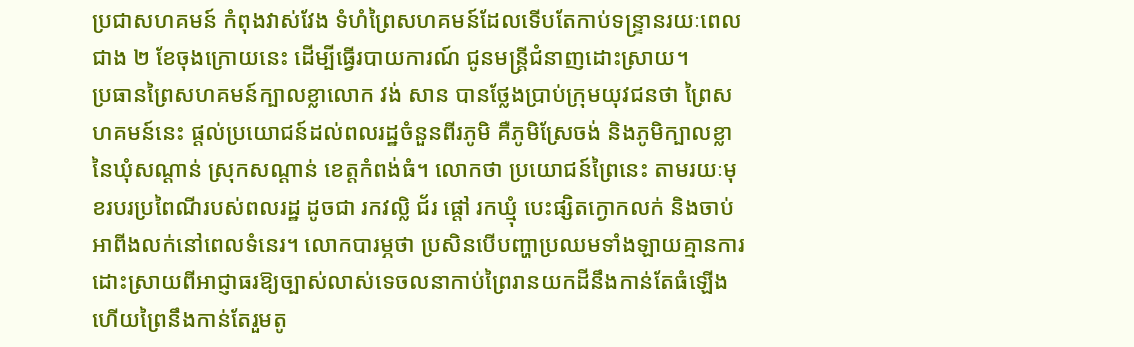ប្រជាសហគមន៍ កំពុងវាស់វែង ទំហំព្រៃសហគមន៍ដែលទើបតែកាប់ទន្ទ្រានរយៈពេលជាង ២ ខែចុងក្រោយនេះ ដើម្បីធ្វើរបាយការណ៍ ជូនមន្ត្រីជំនាញដោះស្រាយ។
ប្រធានព្រៃសហគមន៍ក្បាលខ្លាលោក វង់ សាន បានថ្លែងប្រាប់ក្រុមយុវជនថា ព្រៃសហគមន៍នេះ ផ្ដល់ប្រយោជន៍ដល់ពលរដ្ឋចំនួនពីរភូមិ គឺភូមិស្រែចង់ និងភូមិក្បាលខ្លានៃឃុំសណ្តាន់ ស្រុកសណ្ដាន់ ខេត្តកំពង់ធំ។ លោកថា ប្រយោជន៍ព្រៃនេះ តាមរយៈមុខរបរប្រពៃណីរបស់ពលរដ្ឋ ដូចជា រកវល្លិ ជ័រ ផ្ដៅ រកឃ្មុំ បេះផ្សិតក្ងោកលក់ និងចាប់អាពីងលក់នៅពេលទំនេរ។ លោកបារម្ភថា ប្រសិនបើបញ្ហាប្រឈមទាំងឡាយគ្មានការដោះស្រាយពីអាជ្ញាធរឱ្យច្បាស់លាស់ទេចលនាកាប់ព្រៃរានយកដីនឹងកាន់តែធំឡើង ហើយព្រៃនឹងកាន់តែរួមតូ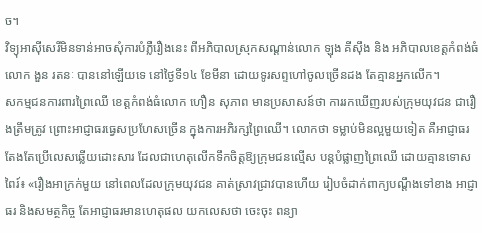ច។
វិទ្យុអាស៊ីសេរីមិនទាន់អាចសុំការបំភ្លឺរឿងនេះ ពីអភិបាលស្រុកសណ្តាន់លោក ឡុង គីស៊ឹង និង អភិបាលខេត្តកំពង់ធំលោក ងួន រតនៈ បាននៅឡើយទេ នៅថ្ងៃទី១៤ ខែមីនា ដោយទូរសព្ទហៅចូលច្រើនដង តែគ្មានអ្នកលើក។
សកម្មជនការពារព្រៃឈើ ខេត្តកំពង់ធំលោក ហឿន សុភាព មានប្រសាសន៍ថា ការរកឃើញរបស់ក្រុមយុវជន ជារឿងត្រឹមត្រូវ ព្រោះអាជ្ញាធរធ្វេសប្រហែសច្រើន ក្នុងការអភិរក្សព្រៃឈើ។ លោកថា ទម្លាប់មិនល្អមួយទៀត គឺអាជ្ញាធរតែងតែប្រើលេសឆ្លើយដោះសារ ដែលជាហេតុលើកទឹកចិត្តឱ្យក្រុមជនល្មើស បន្តបំផ្លាញព្រៃឈើ ដោយគ្មានទោសពៃរ៍៖ «រឿងអាក្រក់មួយ នៅពេលដែលក្រុមយុវជន គាត់ស្រាវជ្រាវបានហើយ រៀបចំដាក់ពាក្យបណ្តឹងទៅខាង អាជ្ញាធរ និងសមត្ថកិច្ច តែអាជ្ញាធរមានហេតុផល យកលេសថា ចេះចុះ ពន្យា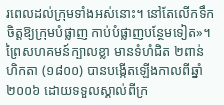រពេលដល់ក្រុមទាំងអស់នោះ។ នៅតែលើកទឹកចិត្តឱ្យក្រុមបំផ្លាញ កាប់បំផ្លាញបន្ថែមទៀត»។
ព្រៃសហគមន៍ក្បាលខ្លា មានទំហំជិត ២ពាន់ហិកតា (១៨០០) បានបង្កើតឡើងកាលពីឆ្នាំ២០០៦ ដោយទទួលស្គាល់ពីក្រ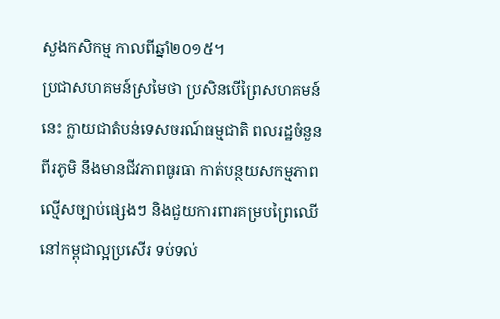សួងកសិកម្ម កាលពីឆ្នាំ២០១៥។
ប្រជាសហគមន៍ស្រមៃថា ប្រសិនបើព្រៃសហគមន៍នេះ ក្លាយជាតំបន់ទេសចរណ៍ធម្មជាតិ ពលរដ្ឋចំនួនពីរភូមិ នឹងមានជីវភាពធូរធា កាត់បន្ថយសកម្មភាពល្មើសច្បាប់ផ្សេងៗ និងជួយការពារគម្របព្រៃឈើនៅកម្ពុជាល្អប្រសើរ ទប់ទល់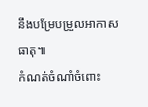នឹងបម្រែបម្រួលអាកាសធាតុ៕
កំណត់ចំណាំចំពោះ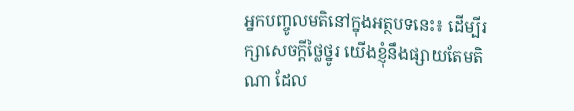អ្នកបញ្ចូលមតិនៅក្នុងអត្ថបទនេះ៖ ដើម្បីរក្សាសេចក្ដីថ្លៃថ្នូរ យើងខ្ញុំនឹងផ្សាយតែមតិណា ដែល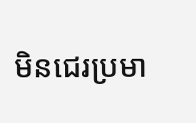មិនជេរប្រមា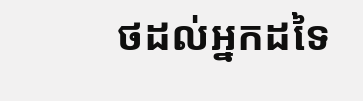ថដល់អ្នកដទៃ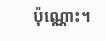ប៉ុណ្ណោះ។